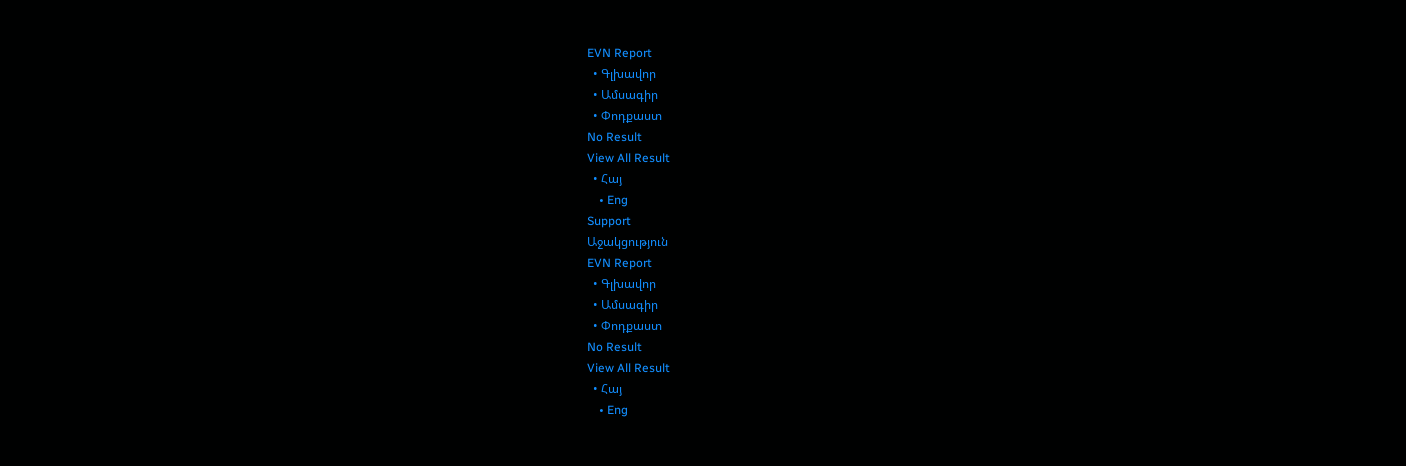EVN Report
  • Գլխավոր
  • Ամսագիր
  • Փոդքաստ
No Result
View All Result
  • Հայ
    • Eng
Support
Աջակցություն
EVN Report
  • Գլխավոր
  • Ամսագիր
  • Փոդքաստ
No Result
View All Result
  • Հայ
    • Eng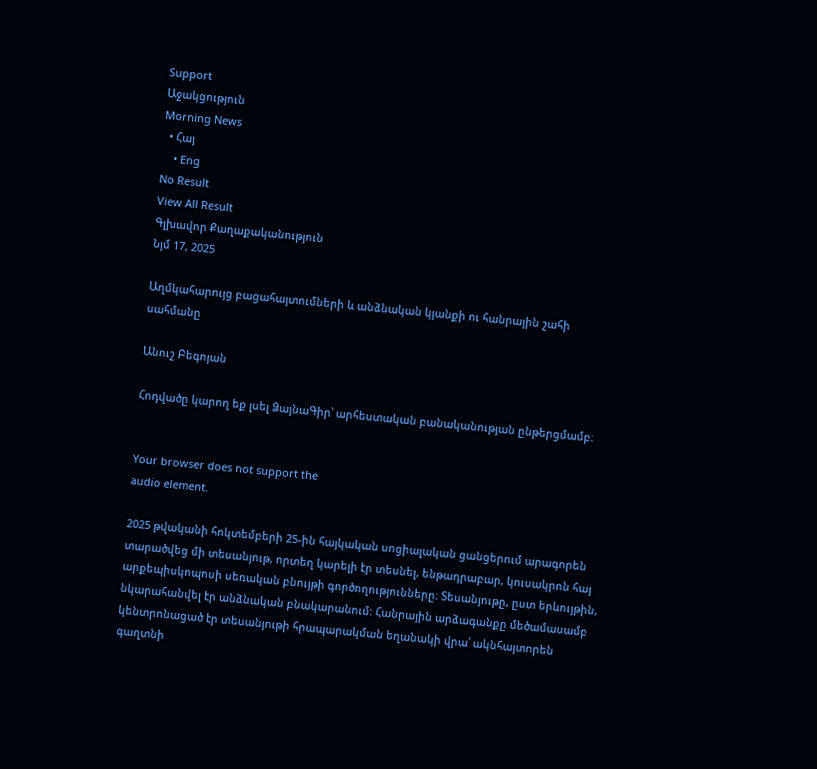Support
Աջակցություն
Morning News
  • Հայ
    • Eng
No Result
View All Result
Գլխավոր Քաղաքականություն
Նյմ 17, 2025

Աղմկահարույց բացահայտումների և անձնական կյանքի ու հանրային շահի սահմանը

Անուշ Բեգոյան

Հոդվածը կարող եք լսել ՁայնաԳիր՝ արհեստական բանականության ընթերցմամբ։


Your browser does not support the
audio element.

2025 թվականի հոկտեմբերի 25-ին հայկական սոցիալական ցանցերում արագորեն տարածվեց մի տեսանյութ, որտեղ կարելի էր տեսնել, ենթադրաբար, կուսակրոն հայ արքեպիսկոպոսի սեռական բնույթի գործողությունները։ Տեսանյութը, ըստ երևույթին, նկարահանվել էր անձնական բնակարանում: Հանրային արձագանքը մեծամասամբ կենտրոնացած էր տեսանյութի հրապարակման եղանակի վրա՝ ակնհայտորեն գաղտնի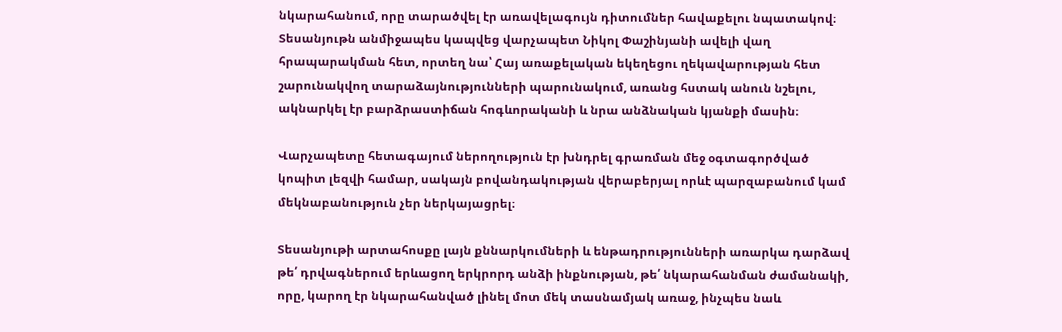նկարահանում, որը տարածվել էր առավելագույն դիտումներ հավաքելու նպատակով։ Տեսանյութն անմիջապես կապվեց վարչապետ Նիկոլ Փաշինյանի ավելի վաղ հրապարակման հետ, որտեղ նա՝ Հայ առաքելական եկեղեցու ղեկավարության հետ շարունակվող տարաձայնությունների պարունակում, առանց հստակ անուն նշելու, ակնարկել էր բարձրաստիճան հոգևորականի և նրա անձնական կյանքի մասին։

Վարչապետը հետագայում ներողություն էր խնդրել գրառման մեջ օգտագործված կոպիտ լեզվի համար, սակայն բովանդակության վերաբերյալ որևէ պարզաբանում կամ մեկնաբանություն չեր ներկայացրել։

Տեսանյութի արտահոսքը լայն քննարկումների և ենթադրությունների առարկա դարձավ թե՛ դրվագներում երևացող երկրորդ անձի ինքնության, թե՛ նկարահանման ժամանակի, որը, կարող էր նկարահանված լինել մոտ մեկ տասնամյակ առաջ, ինչպես նաև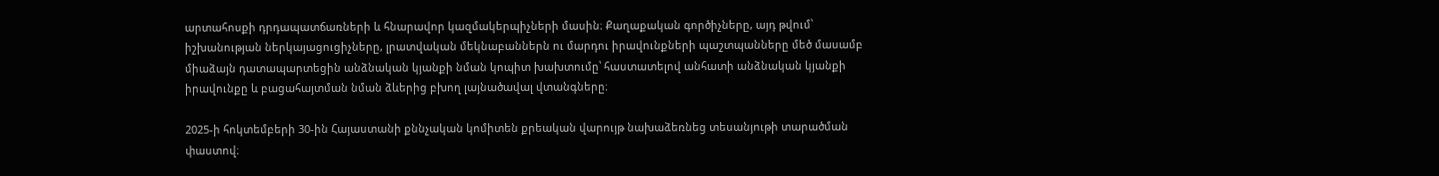արտահոսքի դրդապատճառների և հնարավոր կազմակերպիչների մասին։ Քաղաքական գործիչները, այդ թվում՝ իշխանության ներկայացուցիչները, լրատվական մեկնաբաններն ու մարդու իրավունքների պաշտպանները մեծ մասամբ միաձայն դատապարտեցին անձնական կյանքի նման կոպիտ խախտումը՝ հաստատելով անհատի անձնական կյանքի իրավունքը և բացահայտման նման ձևերից բխող լայնածավալ վտանգները։

2025-ի հոկտեմբերի 30-ին Հայաստանի քննչական կոմիտեն քրեական վարույթ նախաձեռնեց տեսանյութի տարածման փաստով։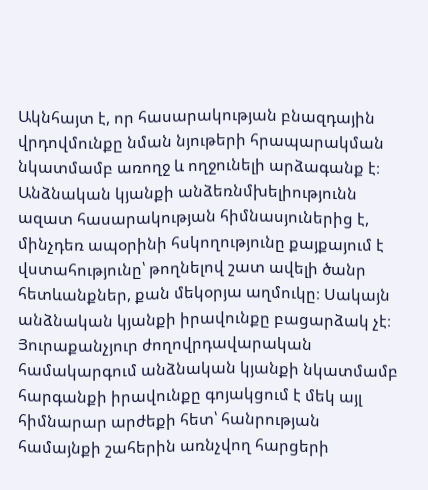Ակնհայտ է, որ հասարակության բնազդային վրդովմունքը նման նյութերի հրապարակման նկատմամբ առողջ և ողջունելի արձագանք է։ Անձնական կյանքի անձեռնմխելիությունն ազատ հասարակության հիմնասյուներից է, մինչդեռ ապօրինի հսկողությունը քայքայում է վստահությունը՝ թողնելով շատ ավելի ծանր հետևանքներ, քան մեկօրյա աղմուկը։ Սակայն անձնական կյանքի իրավունքը բացարձակ չէ։ Յուրաքանչյուր ժողովրդավարական համակարգում անձնական կյանքի նկատմամբ հարգանքի իրավունքը գոյակցում է մեկ այլ հիմնարար արժեքի հետ՝ հանրության համայնքի շահերին առնչվող հարցերի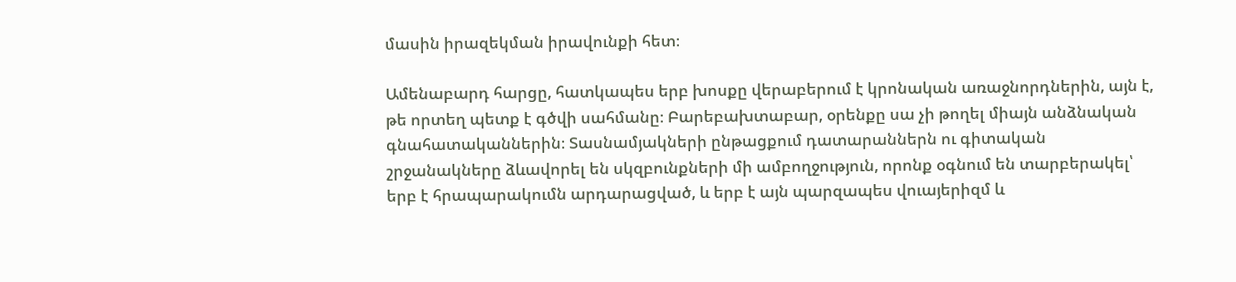մասին իրազեկման իրավունքի հետ։

Ամենաբարդ հարցը, հատկապես երբ խոսքը վերաբերում է կրոնական առաջնորդներին, այն է, թե որտեղ պետք է գծվի սահմանը։ Բարեբախտաբար, օրենքը սա չի թողել միայն անձնական գնահատականներին։ Տասնամյակների ընթացքում դատարաններն ու գիտական շրջանակները ձևավորել են սկզբունքների մի ամբողջություն, որոնք օգնում են տարբերակել՝ երբ է հրապարակումն արդարացված, և երբ է այն պարզապես վուայերիզմ և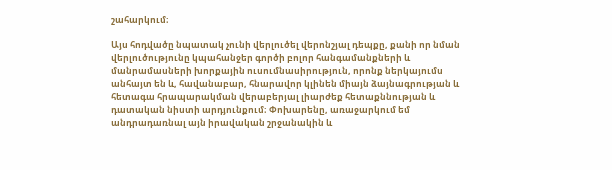շահարկում։

Այս հոդվածը նպատակ չունի վերլուծել վերոնշյալ դեպքը, քանի որ նման վերլուծությունը կպահանջեր գործի բոլոր հանգամանքների և մանրամասների խորքային ուսումնասիրություն, որոնք ներկայումս անհայտ են և, հավանաբար, հնարավոր կլինեն միայն ձայնագրության և հետագա հրապարակման վերաբերյալ լիարժեք հետաքննության և դատական նիստի արդյունքում։ Փոխարենը, առաջարկում եմ անդրադառնալ այն իրավական շրջանակին և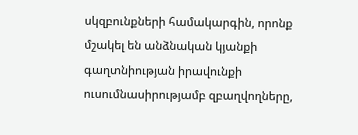սկզբունքների համակարգին, որոնք մշակել են անձնական կյանքի գաղտնիության իրավունքի ուսումնասիրությամբ զբաղվողները,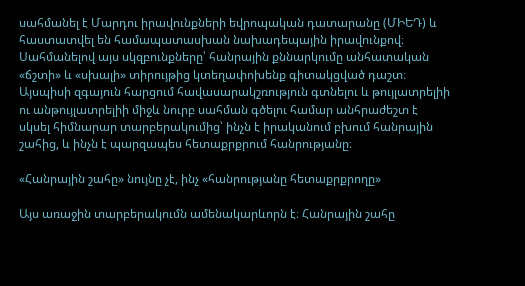սահմանել է Մարդու իրավունքների եվրոպական դատարանը (ՄԻԵԴ) և հաստատվել են համապատասխան նախադեպային իրավունքով։ Սահմանելով այս սկզբունքները՝ հանրային քննարկումը անհատական «ճշտի» և «սխալի» տիրույթից կտեղափոխենք գիտակցված դաշտ։ Այսպիսի զգայուն հարցում հավասարակշռություն գտնելու և թույլատրելիի ու անթույլատրելիի միջև նուրբ սահման գծելու համար անհրաժեշտ է սկսել հիմնարար տարբերակումից՝ ինչն է իրականում բխում հանրային շահից, և ինչն է պարզապես հետաքրքրում հանրությանը։

«Հանրային շահը» նույնը չէ, ինչ «հանրությանը հետաքրքրողը»

Այս առաջին տարբերակումն ամենակարևորն է։ Հանրային շահը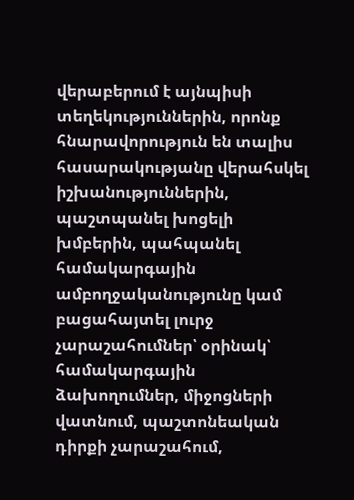վերաբերում է այնպիսի տեղեկություններին, որոնք հնարավորություն են տալիս հասարակությանը վերահսկել իշխանություններին, պաշտպանել խոցելի խմբերին, պահպանել համակարգային ամբողջականությունը կամ բացահայտել լուրջ չարաշահումներ՝ օրինակ՝ համակարգային ձախողումներ, միջոցների վատնում, պաշտոնեական դիրքի չարաշահում,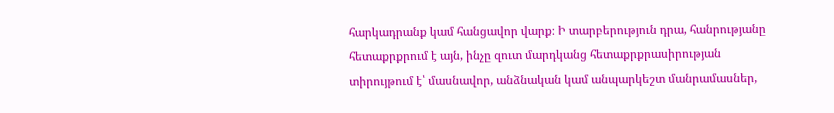հարկադրանք կամ հանցավոր վարք։ Ի տարբերություն դրա, հանրությանը հետաքրքրում է այն, ինչը զուտ մարդկանց հետաքրքրասիրության տիրույթում է՝ մասնավոր, անձնական կամ անպարկեշտ մանրամասներ,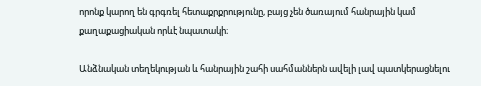որոնք կարող են գրգռել հետաքրքրությունը, բայց չեն ծառայում հանրային կամ քաղաքացիական որևէ նպատակի։

Անձնական տեղեկության և հանրային շահի սահմաններն ավելի լավ պատկերացնելու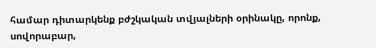համար դիտարկենք բժշկական տվյալների օրինակը, որոնք, սովորաբար,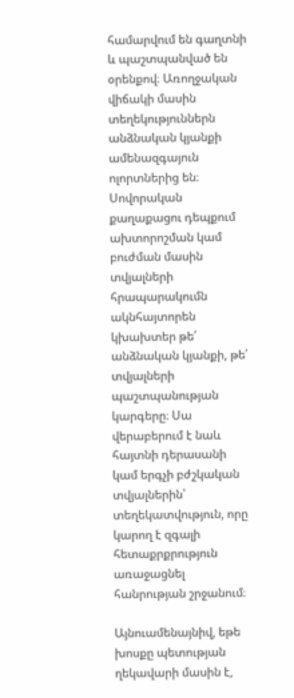համարվում են գաղտնի և պաշտպանված են օրենքով։ Առողջական վիճակի մասին տեղեկություններն անձնական կյանքի ամենազգայուն ոլորտներից են։ Սովորական քաղաքացու դեպքում ախտորոշման կամ բուժման մասին տվյալների հրապարակումն ակնհայտորեն կխախտեր թե՛ անձնական կյանքի, թե՛ տվյալների պաշտպանության կարգերը։ Սա վերաբերում է նաև հայտնի դերասանի կամ երգչի բժշկական տվյալներին՝ տեղեկատվություն, որը կարող է զգալի հետաքրքրություն առաջացնել հանրության շրջանում։

Այնուամենայնիվ, եթե խոսքը պետության ղեկավարի մասին է,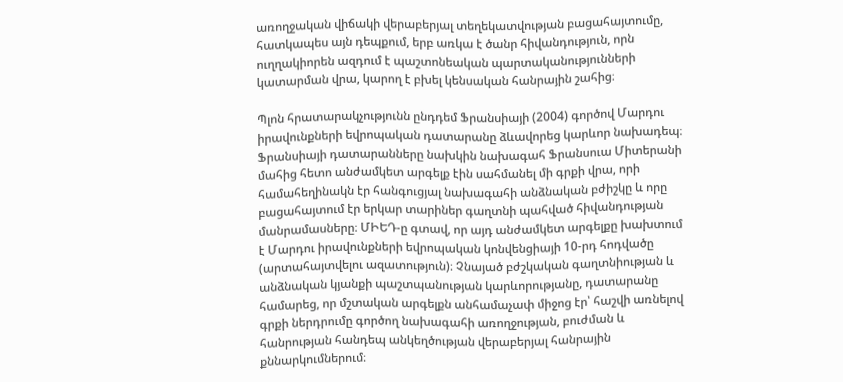առողջական վիճակի վերաբերյալ տեղեկատվության բացահայտումը, հատկապես այն դեպքում, երբ առկա է ծանր հիվանդություն, որն ուղղակիորեն ազդում է պաշտոնեական պարտականությունների կատարման վրա, կարող է բխել կենսական հանրային շահից։

Պլոն հրատարակչությունն ընդդեմ Ֆրանսիայի (2004) գործով Մարդու իրավունքների եվրոպական դատարանը ձևավորեց կարևոր նախադեպ։ Ֆրանսիայի դատարանները նախկին նախագահ Ֆրանսուա Միտերանի մահից հետո անժամկետ արգելք էին սահմանել մի գրքի վրա, որի համահեղինակն էր հանգուցյալ նախագահի անձնական բժիշկը և որը բացահայտում էր երկար տարիներ գաղտնի պահված հիվանդության մանրամասները։ ՄԻԵԴ-ը գտավ, որ այդ անժամկետ արգելքը խախտում է Մարդու իրավունքների եվրոպական կոնվենցիայի 10-րդ հոդվածը (արտահայտվելու ազատություն)։ Չնայած բժշկական գաղտնիության և անձնական կյանքի պաշտպանության կարևորությանը, դատարանը համարեց, որ մշտական արգելքն անհամաչափ միջոց էր՝ հաշվի առնելով գրքի ներդրումը գործող նախագահի առողջության, բուժման և հանրության հանդեպ անկեղծության վերաբերյալ հանրային քննարկումներում։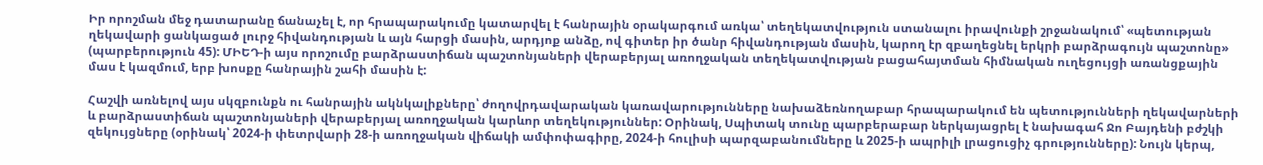Իր որոշման մեջ դատարանը ճանաչել է, որ հրապարակումը կատարվել է հանրային օրակարգում առկա՝ տեղեկատվություն ստանալու իրավունքի շրջանակում՝ «պետության ղեկավարի ցանկացած լուրջ հիվանդության և այն հարցի մասին, արդյոք անձը, ով գիտեր իր ծանր հիվանդության մասին, կարող էր զբաղեցնել երկրի բարձրագույն պաշտոնը» (պարբերություն 45): ՄԻԵԴ-ի այս որոշումը բարձրաստիճան պաշտոնյաների վերաբերյալ առողջական տեղեկատվության բացահայտման հիմնական ուղեցույցի առանցքային մաս է կազմում, երբ խոսքը հանրային շահի մասին է:

Հաշվի առնելով այս սկզբունքն ու հանրային ակնկալիքները՝ ժողովրդավարական կառավարությունները նախաձեռնողաբար հրապարակում են պետությունների ղեկավարների և բարձրաստիճան պաշտոնյաների վերաբերյալ առողջական կարևոր տեղեկություններ: Օրինակ, Սպիտակ տունը պարբերաբար ներկայացրել է նախագահ Ջո Բայդենի բժշկի զեկույցները (օրինակ՝ 2024-ի փետրվարի 28-ի առողջական վիճակի ամփոփագիրը, 2024-ի հուլիսի պարզաբանումները և 2025-ի ապրիլի լրացուցիչ գրությունները): Նույն կերպ,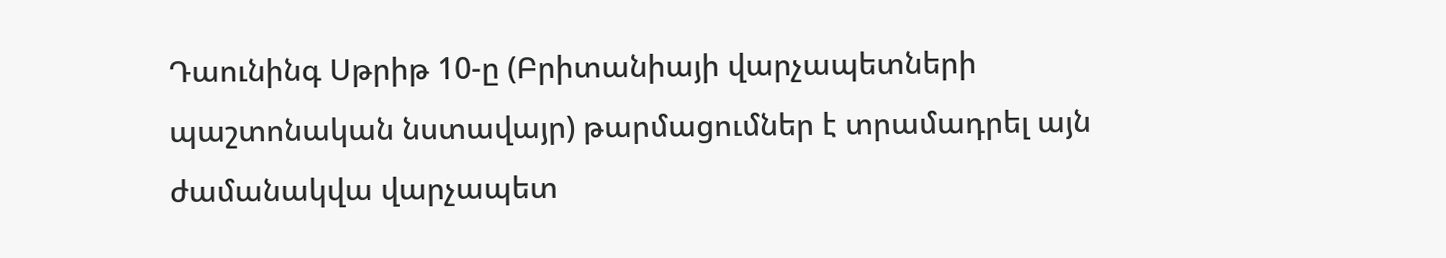Դաունինգ Սթրիթ 10-ը (Բրիտանիայի վարչապետների պաշտոնական նստավայր) թարմացումներ է տրամադրել այն ժամանակվա վարչապետ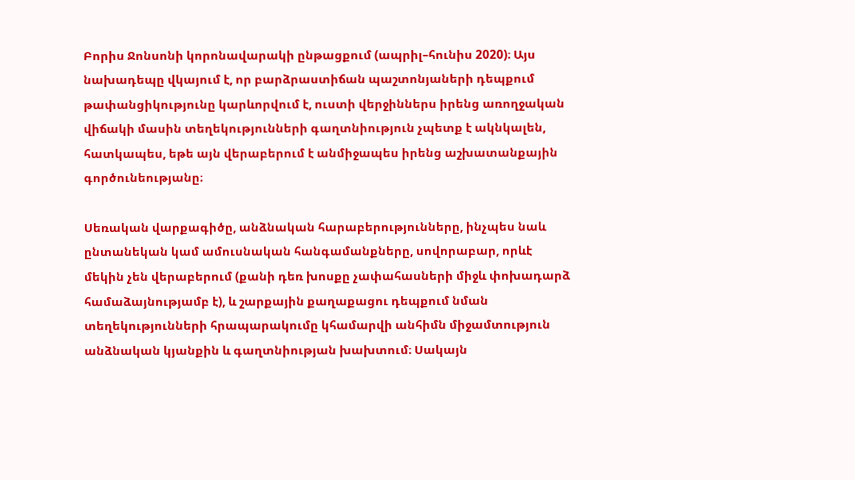Բորիս Ջոնսոնի կորոնավարակի ընթացքում (ապրիլ–հունիս 2020)։ Այս նախադեպը վկայում է, որ բարձրաստիճան պաշտոնյաների դեպքում թափանցիկությունը կարևորվում է, ուստի վերջիններս իրենց առողջական վիճակի մասին տեղեկությունների գաղտնիություն չպետք է ակնկալեն, հատկապես, եթե այն վերաբերում է անմիջապես իրենց աշխատանքային գործունեությանը։

Սեռական վարքագիծը, անձնական հարաբերությունները, ինչպես նաև ընտանեկան կամ ամուսնական հանգամանքները, սովորաբար, որևէ մեկին չեն վերաբերում (քանի դեռ խոսքը չափահասների միջև փոխադարձ համաձայնությամբ է), և շարքային քաղաքացու դեպքում նման տեղեկությունների հրապարակումը կհամարվի անհիմն միջամտություն անձնական կյանքին և գաղտնիության խախտում։ Սակայն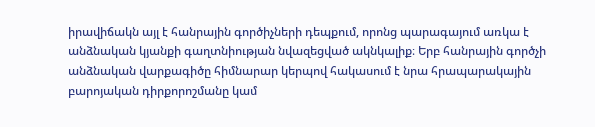իրավիճակն այլ է հանրային գործիչների դեպքում, որոնց պարագայում առկա է անձնական կյանքի գաղտնիության նվազեցված ակնկալիք։ Երբ հանրային գործչի անձնական վարքագիծը հիմնարար կերպով հակասում է նրա հրապարակային բարոյական դիրքորոշմանը կամ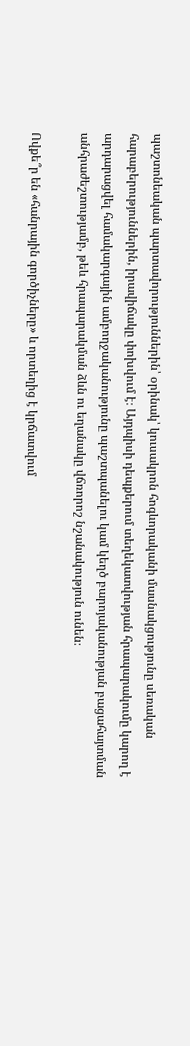պաշտոնեական պարտավորություններին՝ օրինակ՝ կուսակրոն հոգևորականի մասնակցությունը սեռական հարաբերություններին, իրավիճակը փոխվում է։ Այդպիսի դեպքերում տեղեկատվության հրապարակումը կարող է արդարացվել համակարգային ամբողջականությունը պաշտպանելու կամ կեղծ բարոյականության բացահայտման անհրաժեշտությամբ, թեև հրապարակման ձևն ու եղանակը վճռորոշ նշանակություն ունեն։

Ովքե՞ր են «հանրային գործիչները» և որտեղից է կրճատվում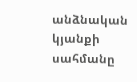անձնական կյանքի սահմանը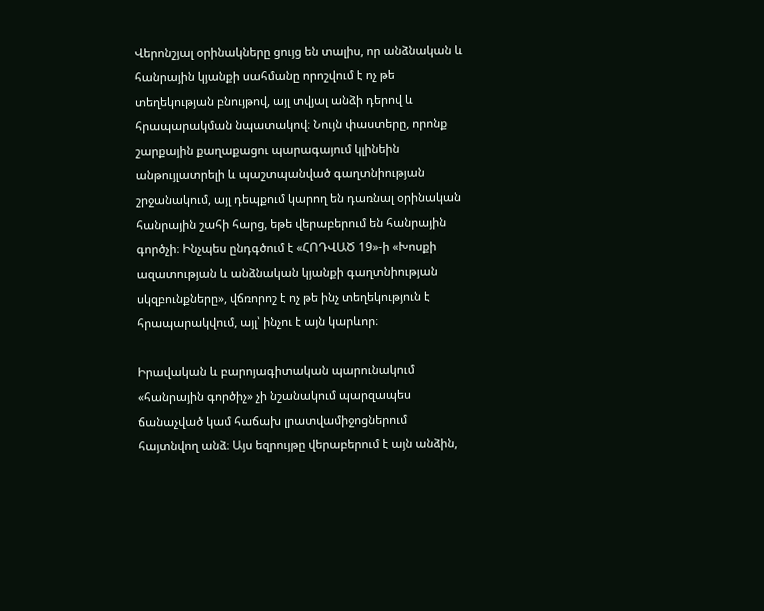Վերոնշյալ օրինակները ցույց են տալիս, որ անձնական և հանրային կյանքի սահմանը որոշվում է ոչ թե տեղեկության բնույթով, այլ տվյալ անձի դերով և հրապարակման նպատակով։ Նույն փաստերը, որոնք շարքային քաղաքացու պարագայում կլինեին անթույլատրելի և պաշտպանված գաղտնիության շրջանակում, այլ դեպքում կարող են դառնալ օրինական հանրային շահի հարց, եթե վերաբերում են հանրային գործչի։ Ինչպես ընդգծում է «ՀՈԴՎԱԾ 19»-ի «Խոսքի ազատության և անձնական կյանքի գաղտնիության սկզբունքները», վճռորոշ է ոչ թե ինչ տեղեկություն է հրապարակվում, այլ՝ ինչու է այն կարևոր։

Իրավական և բարոյագիտական պարունակում «հանրային գործիչ» չի նշանակում պարզապես ճանաչված կամ հաճախ լրատվամիջոցներում հայտնվող անձ։ Այս եզրույթը վերաբերում է այն անձին,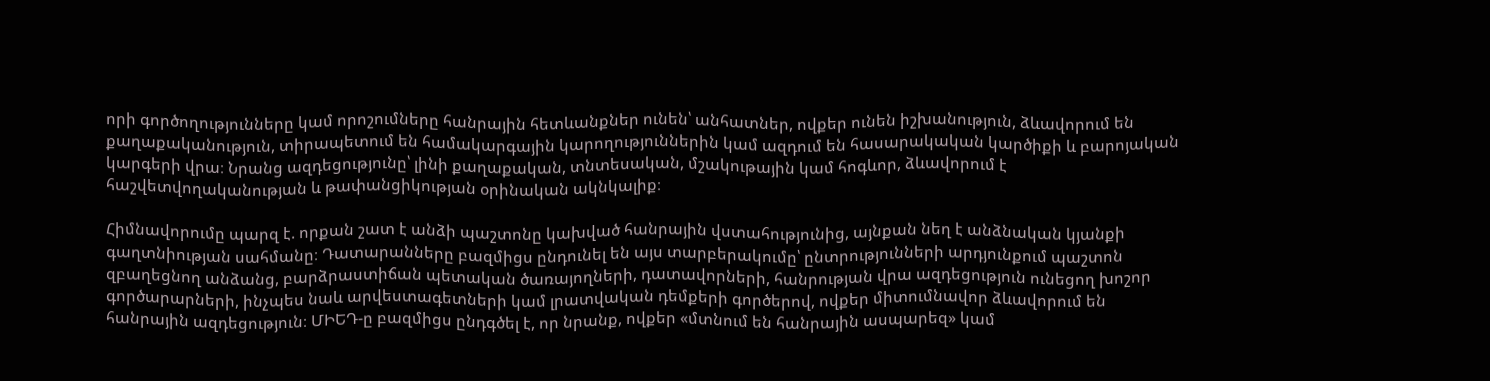որի գործողությունները կամ որոշումները հանրային հետևանքներ ունեն՝ անհատներ, ովքեր ունեն իշխանություն, ձևավորում են քաղաքականություն, տիրապետում են համակարգային կարողություններին կամ ազդում են հասարակական կարծիքի և բարոյական կարգերի վրա։ Նրանց ազդեցությունը՝ լինի քաղաքական, տնտեսական, մշակութային կամ հոգևոր, ձևավորում է հաշվետվողականության և թափանցիկության օրինական ակնկալիք։

Հիմնավորումը պարզ է. որքան շատ է անձի պաշտոնը կախված հանրային վստահությունից, այնքան նեղ է անձնական կյանքի գաղտնիության սահմանը։ Դատարանները բազմիցս ընդունել են այս տարբերակումը՝ ընտրությունների արդյունքում պաշտոն զբաղեցնող անձանց, բարձրաստիճան պետական ծառայողների, դատավորների, հանրության վրա ազդեցություն ունեցող խոշոր գործարարների, ինչպես նաև արվեստագետների կամ լրատվական դեմքերի գործերով, ովքեր միտումնավոր ձևավորում են հանրային ազդեցություն։ ՄԻԵԴ-ը բազմիցս ընդգծել է, որ նրանք, ովքեր «մտնում են հանրային ասպարեզ» կամ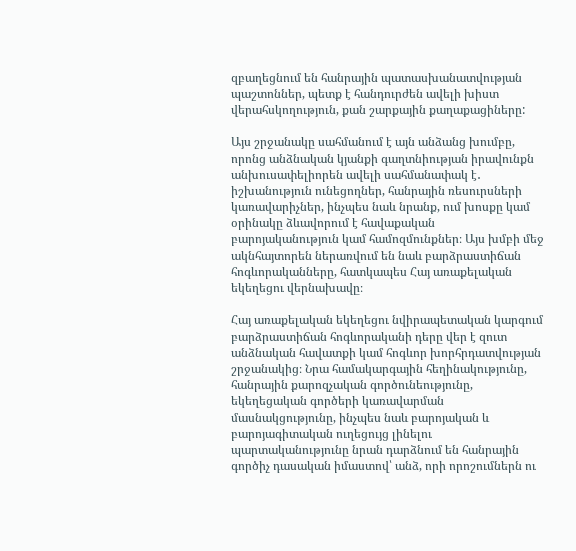զբաղեցնում են հանրային պատասխանատվության պաշտոններ, պետք է հանդուրժեն ավելի խիստ վերահսկողություն, քան շարքային քաղաքացիները:

Այս շրջանակը սահմանում է այն անձանց խումբը, որոնց անձնական կյանքի գաղտնիության իրավունքն անխուսափելիորեն ավելի սահմանափակ է․ իշխանություն ունեցողներ, հանրային ռեսուրսների կառավարիչներ, ինչպես նաև նրանք, ում խոսքը կամ օրինակը ձևավորում է հավաքական բարոյականություն կամ համոզմունքներ։ Այս խմբի մեջ ակնհայտորեն ներառվում են նաև բարձրաստիճան հոգևորականները, հատկապես Հայ առաքելական եկեղեցու վերնախավը։

Հայ առաքելական եկեղեցու նվիրապետական կարգում բարձրաստիճան հոգևորականի դերը վեր է զուտ անձնական հավատքի կամ հոգևոր խորհրդատվության շրջանակից։ Նրա համակարգային հեղինակությունը, հանրային քարոզչական գործունեությունը, եկեղեցական գործերի կառավարման մասնակցությունը, ինչպես նաև բարոյական և բարոյագիտական ուղեցույց լինելու պարտականությունը նրան դարձնում են հանրային գործիչ դասական իմաստով՝ անձ, որի որոշումներն ու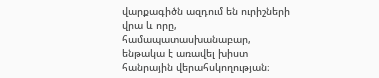վարքագիծն ազդում են ուրիշների վրա և որը, համապատասխանաբար, ենթակա է առավել խիստ հանրային վերահսկողության։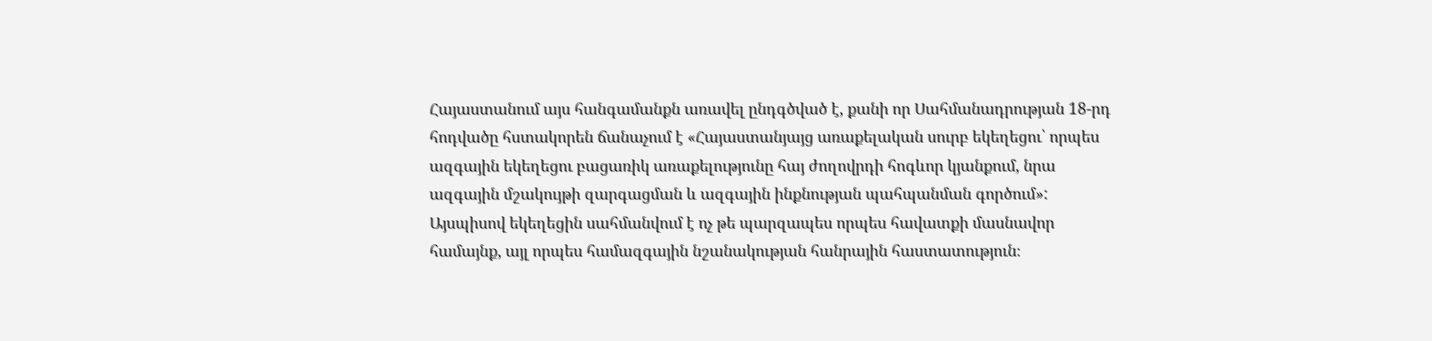Հայաստանում այս հանգամանքն առավել ընդգծված է, քանի որ Սահմանադրության 18-րդ հոդվածը հստակորեն ճանաչում է «Հայաստանյայց առաքելական սուրբ եկեղեցու՝ որպես ազգային եկեղեցու բացառիկ առաքելությունը հայ ժողովրդի հոգևոր կյանքում, նրա ազգային մշակույթի զարգացման և ազգային ինքնության պահպանման գործում»: Այսպիսով եկեղեցին սահմանվում է ոչ թե պարզապես որպես հավատքի մասնավոր համայնք, այլ որպես համազգային նշանակության հանրային հաստատություն։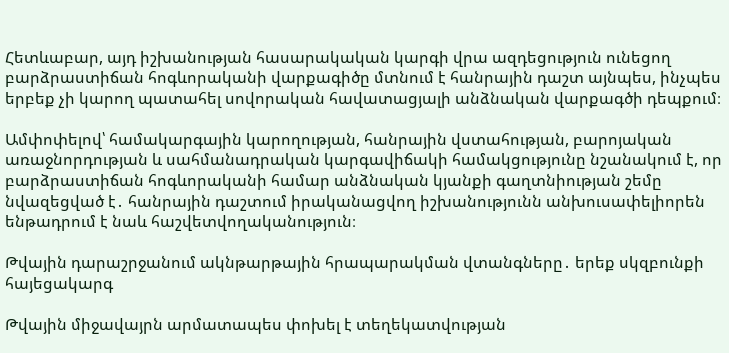Հետևաբար, այդ իշխանության հասարակական կարգի վրա ազդեցություն ունեցող բարձրաստիճան հոգևորականի վարքագիծը մտնում է հանրային դաշտ այնպես, ինչպես երբեք չի կարող պատահել սովորական հավատացյալի անձնական վարքագծի դեպքում։

Ամփոփելով՝ համակարգային կարողության, հանրային վստահության, բարոյական առաջնորդության և սահմանադրական կարգավիճակի համակցությունը նշանակում է, որ բարձրաստիճան հոգևորականի համար անձնական կյանքի գաղտնիության շեմը նվազեցված է․ հանրային դաշտում իրականացվող իշխանությունն անխուսափելիորեն ենթադրում է նաև հաշվետվողականություն։

Թվային դարաշրջանում ակնթարթային հրապարակման վտանգները․ երեք սկզբունքի հայեցակարգ

Թվային միջավայրն արմատապես փոխել է տեղեկատվության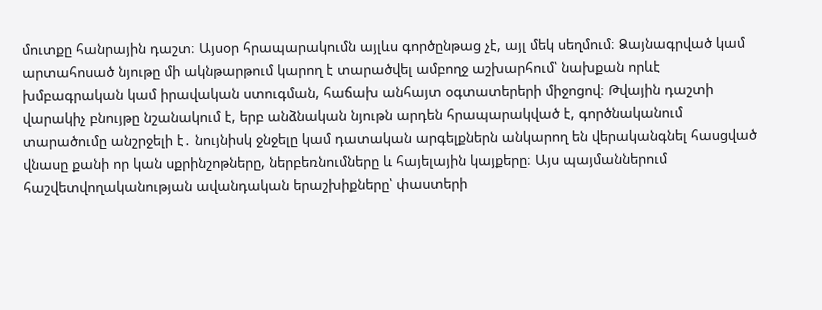մուտքը հանրային դաշտ։ Այսօր հրապարակումն այլևս գործընթաց չէ, այլ մեկ սեղմում։ Ձայնագրված կամ արտահոսած նյութը մի ակնթարթում կարող է տարածվել ամբողջ աշխարհում՝ նախքան որևէ խմբագրական կամ իրավական ստուգման, հաճախ անհայտ օգտատերերի միջոցով։ Թվային դաշտի վարակիչ բնույթը նշանակում է, երբ անձնական նյութն արդեն հրապարակված է, գործնականում տարածումը անշրջելի է․ նույնիսկ ջնջելը կամ դատական արգելքներն անկարող են վերականգնել հասցված վնասը քանի որ կան սքրինշոթները, ներբեռնումները և հայելային կայքերը։ Այս պայմաններում հաշվետվողականության ավանդական երաշխիքները՝ փաստերի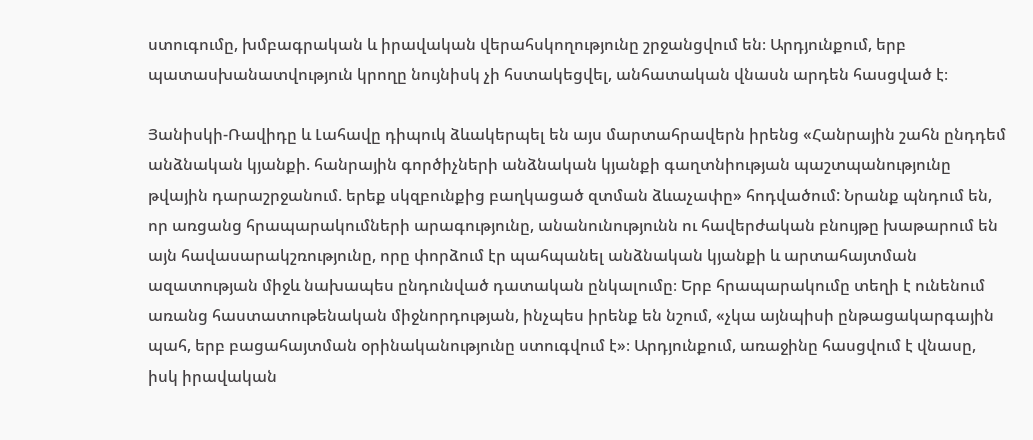ստուգումը, խմբագրական և իրավական վերահսկողությունը շրջանցվում են։ Արդյունքում, երբ պատասխանատվություն կրողը նույնիսկ չի հստակեցվել, անհատական վնասն արդեն հասցված է։

Յանիսկի-Ռավիդը և Լահավը դիպուկ ձևակերպել են այս մարտահրավերն իրենց «Հանրային շահն ընդդեմ անձնական կյանքի. հանրային գործիչների անձնական կյանքի գաղտնիության պաշտպանությունը թվային դարաշրջանում. երեք սկզբունքից բաղկացած զտման ձևաչափը» հոդվածում: Նրանք պնդում են, որ առցանց հրապարակումների արագությունը, անանունությունն ու հավերժական բնույթը խաթարում են այն հավասարակշռությունը, որը փորձում էր պահպանել անձնական կյանքի և արտահայտման ազատության միջև նախապես ընդունված դատական ընկալումը։ Երբ հրապարակումը տեղի է ունենում առանց հաստատութենական միջնորդության, ինչպես իրենք են նշում, «չկա այնպիսի ընթացակարգային պահ, երբ բացահայտման օրինականությունը ստուգվում է»։ Արդյունքում, առաջինը հասցվում է վնասը, իսկ իրավական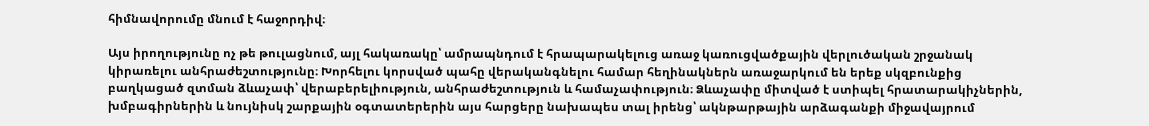հիմնավորումը մնում է հաջորդիվ։

Այս իրողությունը ոչ թե թուլացնում, այլ հակառակը՝ ամրապնդում է հրապարակելուց առաջ կառուցվածքային վերլուծական շրջանակ կիրառելու անհրաժեշտությունը։ Խորհելու կորսված պահը վերականգնելու համար հեղինակներն առաջարկում են երեք սկզբունքից բաղկացած զտման ձևաչափ՝ վերաբերելիություն, անհրաժեշտություն և համաչափություն։ Ձևաչափը միտված է ստիպել հրատարակիչներին, խմբագիրներին և նույնիսկ շարքային օգտատերերին այս հարցերը նախապես տալ իրենց՝ ակնթարթային արձագանքի միջավայրում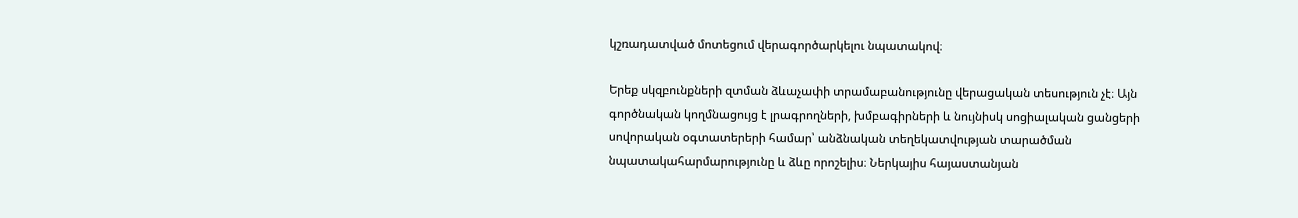կշռադատված մոտեցում վերագործարկելու նպատակով։

Երեք սկզբունքների զտման ձևաչափի տրամաբանությունը վերացական տեսություն չէ։ Այն գործնական կողմնացույց է լրագրողների, խմբագիրների և նույնիսկ սոցիալական ցանցերի սովորական օգտատերերի համար՝ անձնական տեղեկատվության տարածման նպատակահարմարությունը և ձևը որոշելիս։ Ներկայիս հայաստանյան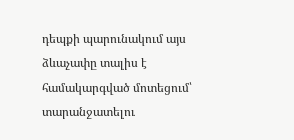դեպքի պարունակում այս ձևաչափը տալիս է համակարգված մոտեցում՝ տարանջատելու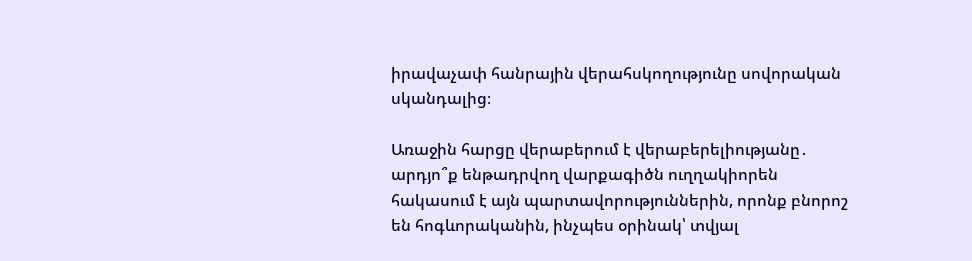իրավաչափ հանրային վերահսկողությունը սովորական սկանդալից։

Առաջին հարցը վերաբերում է վերաբերելիությանը․ արդյո՞ք ենթադրվող վարքագիծն ուղղակիորեն հակասում է այն պարտավորություններին, որոնք բնորոշ են հոգևորականին, ինչպես օրինակ՝ տվյալ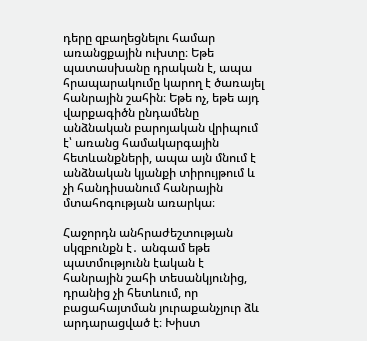դերը զբաղեցնելու համար առանցքային ուխտը։ Եթե պատասխանը դրական է, ապա հրապարակումը կարող է ծառայել հանրային շահին։ Եթե ոչ, եթե այդ վարքագիծն ընդամենը անձնական բարոյական վրիպում է՝ առանց համակարգային հետևանքների, ապա այն մնում է անձնական կյանքի տիրույթում և չի հանդիսանում հանրային մտահոգության առարկա։

Հաջորդն անհրաժեշտության սկզբունքն է․ անգամ եթե պատմությունն էական է հանրային շահի տեսանկյունից, դրանից չի հետևում, որ բացահայտման յուրաքանչյուր ձև արդարացված է։ Խիստ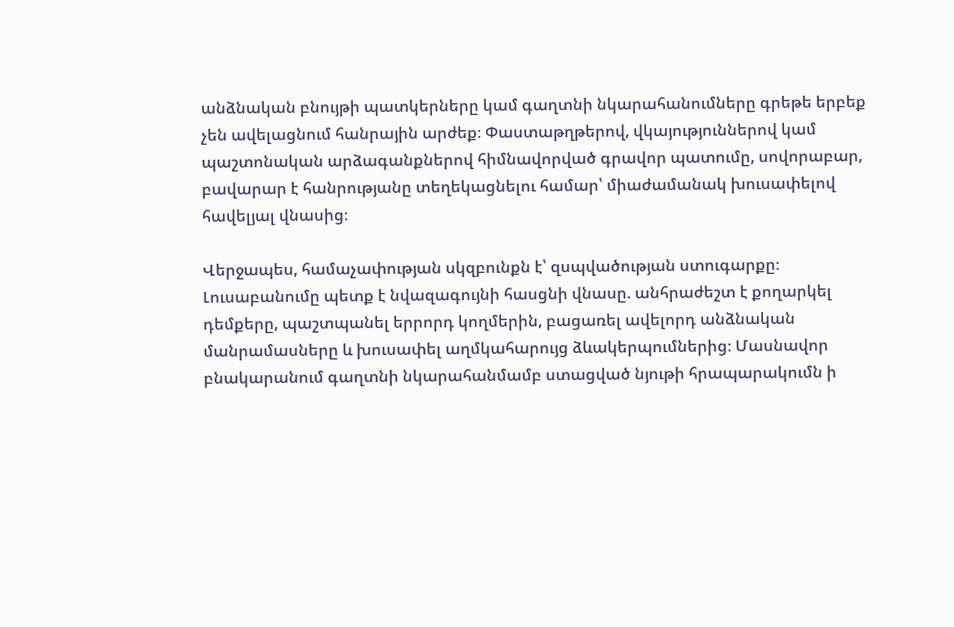անձնական բնույթի պատկերները կամ գաղտնի նկարահանումները գրեթե երբեք չեն ավելացնում հանրային արժեք։ Փաստաթղթերով, վկայություններով կամ պաշտոնական արձագանքներով հիմնավորված գրավոր պատումը, սովորաբար, բավարար է հանրությանը տեղեկացնելու համար՝ միաժամանակ խուսափելով հավելյալ վնասից։

Վերջապես, համաչափության սկզբունքն է՝ զսպվածության ստուգարքը։ Լուսաբանումը պետք է նվազագույնի հասցնի վնասը. անհրաժեշտ է քողարկել դեմքերը, պաշտպանել երրորդ կողմերին, բացառել ավելորդ անձնական մանրամասները և խուսափել աղմկահարույց ձևակերպումներից։ Մասնավոր բնակարանում գաղտնի նկարահանմամբ ստացված նյութի հրապարակումն ի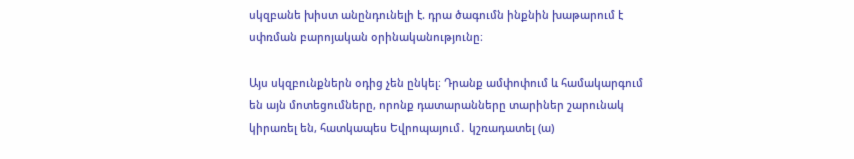սկզբանե խիստ անընդունելի է. դրա ծագումն ինքնին խաթարում է սփռման բարոյական օրինականությունը։

Այս սկզբունքներն օդից չեն ընկել։ Դրանք ամփոփում և համակարգում են այն մոտեցումները, որոնք դատարանները տարիներ շարունակ կիրառել են, հատկապես Եվրոպայում․ կշռադատել (ա)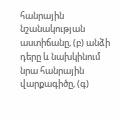հանրային նշանակության աստիճանը, (բ) անձի դերը և նախկինում նրա հանրային վարքագիծը, (գ)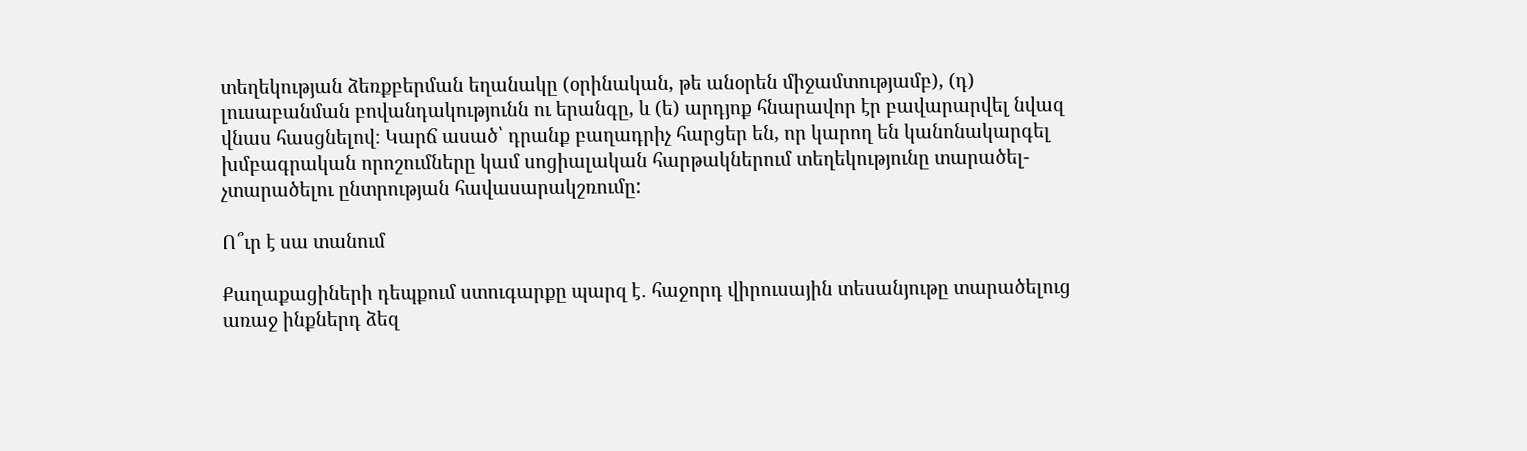տեղեկության ձեռքբերման եղանակը (օրինական, թե անօրեն միջամտությամբ), (դ) լուսաբանման բովանդակությունն ու երանգը, և (ե) արդյոք հնարավոր էր բավարարվել նվազ վնաս հասցնելով։ Կարճ ասած՝ դրանք բաղադրիչ հարցեր են, որ կարող են կանոնակարգել խմբագրական որոշումները կամ սոցիալական հարթակներում տեղեկությունը տարածել-չտարածելու ընտրության հավասարակշռումը:

Ո՞ւր է սա տանում

Քաղաքացիների դեպքում ստուգարքը պարզ է․ հաջորդ վիրուսային տեսանյութը տարածելուց առաջ ինքներդ ձեզ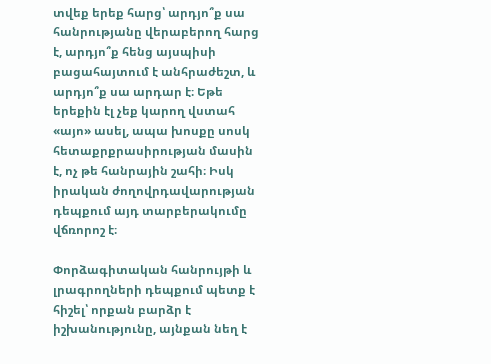տվեք երեք հարց՝ արդյո՞ք սա հանրությանը վերաբերող հարց է, արդյո՞ք հենց այսպիսի բացահայտում է անհրաժեշտ, և արդյո՞ք սա արդար է։ Եթե երեքին էլ չեք կարող վստահ «այո» ասել, ապա խոսքը սոսկ հետաքրքրասիրության մասին է, ոչ թե հանրային շահի։ Իսկ իրական ժողովրդավարության դեպքում այդ տարբերակումը վճռորոշ է։

Փորձագիտական հանրույթի և լրագրողների դեպքում պետք է հիշել՝ որքան բարձր է իշխանությունը, այնքան նեղ է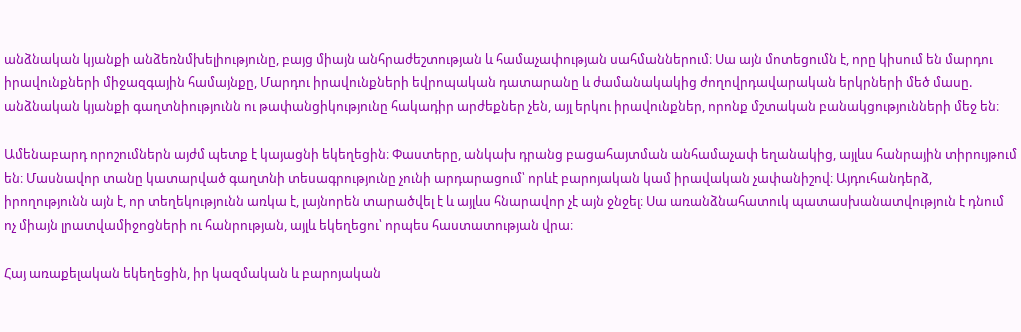անձնական կյանքի անձեռնմխելիությունը, բայց միայն անհրաժեշտության և համաչափության սահմաններում։ Սա այն մոտեցումն է, որը կիսում են մարդու իրավունքների միջազգային համայնքը, Մարդու իրավունքների եվրոպական դատարանը և ժամանակակից ժողովրդավարական երկրների մեծ մասը. անձնական կյանքի գաղտնիությունն ու թափանցիկությունը հակադիր արժեքներ չեն, այլ երկու իրավունքներ, որոնք մշտական բանակցությունների մեջ են։

Ամենաբարդ որոշումներն այժմ պետք է կայացնի եկեղեցին։ Փաստերը, անկախ դրանց բացահայտման անհամաչափ եղանակից, այլևս հանրային տիրույթում են։ Մասնավոր տանը կատարված գաղտնի տեսագրությունը չունի արդարացում՝ որևէ բարոյական կամ իրավական չափանիշով։ Այդուհանդերձ, իրողությունն այն է, որ տեղեկությունն առկա է, լայնորեն տարածվել է և այլևս հնարավոր չէ այն ջնջել։ Սա առանձնահատուկ պատասխանատվություն է դնում ոչ միայն լրատվամիջոցների ու հանրության, այլև եկեղեցու՝ որպես հաստատության վրա։

Հայ առաքելական եկեղեցին, իր կազմական և բարոյական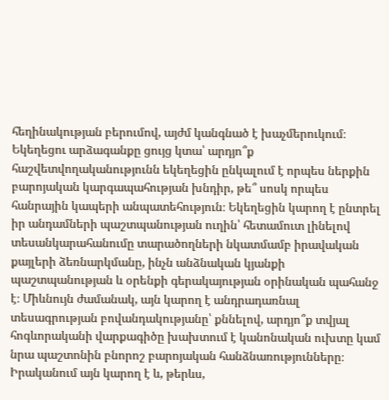հեղինակության բերումով, այժմ կանգնած է խաչմերուկում։ Եկեղեցու արձագանքը ցույց կտա՝ արդյո՞ք հաշվետվողականությունն եկեղեցին ընկալում է որպես ներքին բարոյական կարգապահության խնդիր, թե՞ սոսկ որպես հանրային կապերի անպատեհություն։ Եկեղեցին կարող է ընտրել իր անդամների պաշտպանության ուղին՝ հետամուտ լինելով տեսանկարահանումը տարածողների նկատմամբ իրավական քայլերի ձեռնարկմանը, ինչն անձնական կյանքի պաշտպանության և օրենքի գերակայության օրինական պահանջ է։ Միևնույն ժամանակ, այն կարող է անդրադառնալ տեսագրության բովանդակությանը՝ քննելով, արդյո՞ք տվյալ հոգևորականի վարքագիծը խախտում է կանոնական ուխտը կամ նրա պաշտոնին բնորոշ բարոյական հանձնառությունները։ Իրականում այն կարող է և, թերևս,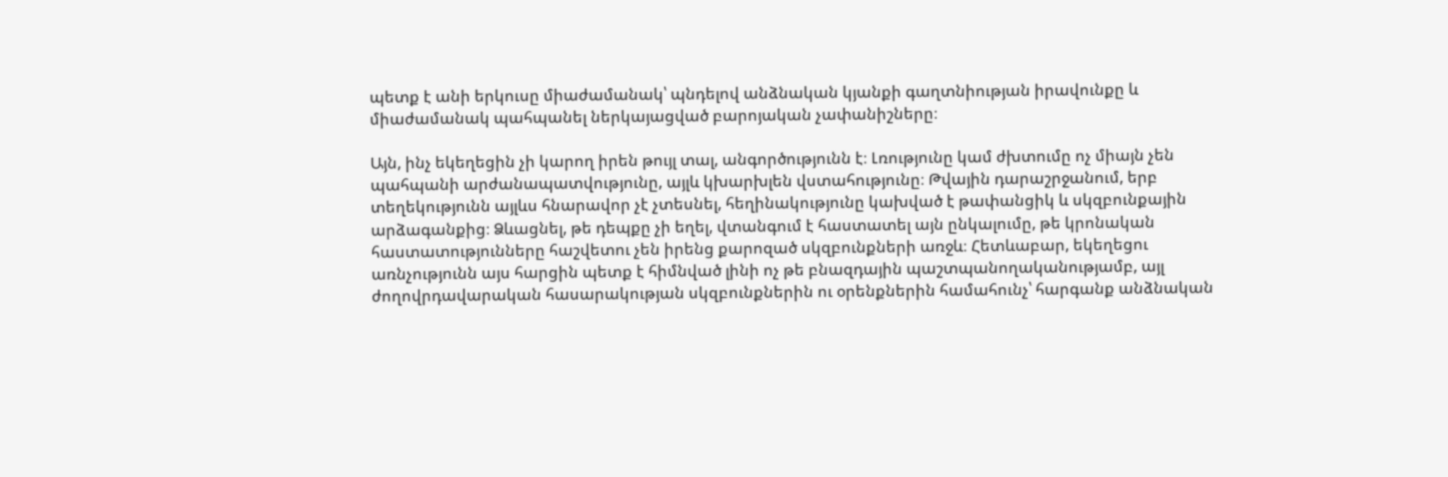պետք է անի երկուսը միաժամանակ՝ պնդելով անձնական կյանքի գաղտնիության իրավունքը և միաժամանակ պահպանել ներկայացված բարոյական չափանիշները։

Այն, ինչ եկեղեցին չի կարող իրեն թույլ տալ, անգործությունն է։ Լռությունը կամ ժխտումը ոչ միայն չեն պահպանի արժանապատվությունը, այլև կխարխլեն վստահությունը։ Թվային դարաշրջանում, երբ տեղեկությունն այլևս հնարավոր չէ չտեսնել, հեղինակությունը կախված է թափանցիկ և սկզբունքային արձագանքից։ Ձևացնել, թե դեպքը չի եղել, վտանգում է հաստատել այն ընկալումը, թե կրոնական հաստատությունները հաշվետու չեն իրենց քարոզած սկզբունքների առջև։ Հետևաբար, եկեղեցու առնչությունն այս հարցին պետք է հիմնված լինի ոչ թե բնազդային պաշտպանողականությամբ, այլ ժողովրդավարական հասարակության սկզբունքներին ու օրենքներին համահունչ՝ հարգանք անձնական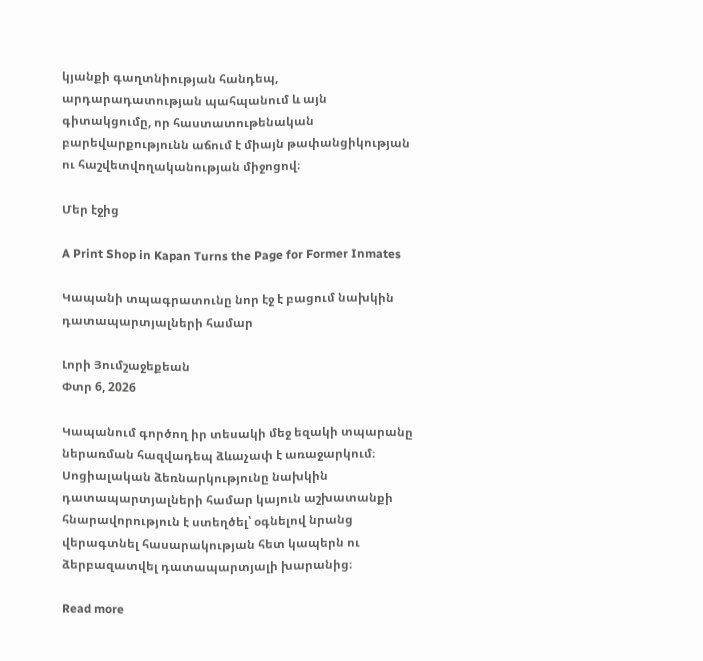կյանքի գաղտնիության հանդեպ, արդարադատության պահպանում և այն գիտակցումը, որ հաստատութենական բարեվարքությունն աճում է միայն թափանցիկության ու հաշվետվողականության միջոցով։

Մեր էջից

A Print Shop in Kapan Turns the Page for Former Inmates

Կապանի տպագրատունը նոր էջ է բացում նախկին դատապարտյալների համար

Լորի Յումշաջեքեան
Փտր 6, 2026

Կապանում գործող իր տեսակի մեջ եզակի տպարանը ներառման հազվադեպ ձևաչափ է առաջարկում։ Սոցիալական ձեռնարկությունը նախկին դատապարտյալների համար կայուն աշխատանքի հնարավորություն է ստեղծել՝ օգնելով նրանց վերագտնել հասարակության հետ կապերն ու ձերբազատվել դատապարտյալի խարանից։

Read more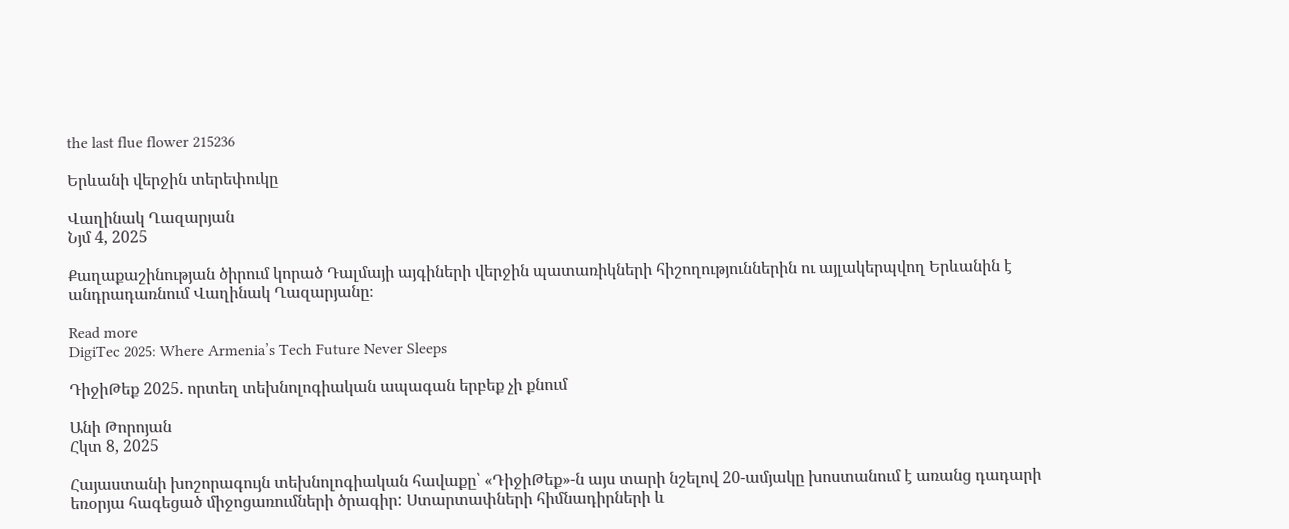the last flue flower 215236

Երևանի վերջին տերեփուկը

Վաղինակ Ղազարյան
Նյմ 4, 2025

Քաղաքաշինության ծիրում կորած Դալմայի այգիների վերջին պատառիկների հիշողություններին ու այլակերպվող Երևանին է անդրադառնում Վաղինակ Ղազարյանը։

Read more
DigiTec 2025: Where Armenia’s Tech Future Never Sleeps

ԴիջիԹեք 2025. որտեղ տեխնոլոգիական ապագան երբեք չի քնում

Անի Թորոյան
Հկտ 8, 2025

Հայաստանի խոշորագույն տեխնոլոգիական հավաքը՝ «ԴիջիԹեք»-ն այս տարի նշելով 20-ամյակը խոստանում է առանց դադարի եռօրյա հագեցած միջոցառումների ծրագիր: Ստարտափների հիմնադիրների և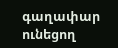գաղափար ունեցող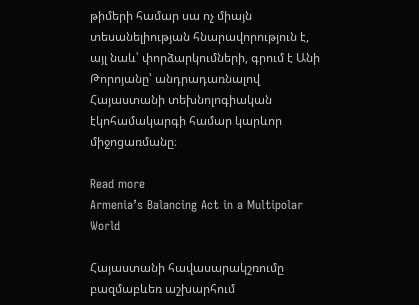թիմերի համար սա ոչ միայն տեսանելիության հնարավորություն է, այլ նաև՝ փորձարկումների, գրում է Անի Թորոյանը՝ անդրադառնալով Հայաստանի տեխնոլոգիական էկոհամակարգի համար կարևոր միջոցառմանը։

Read more
Armenia’s Balancing Act in a Multipolar World

Հայաստանի հավասարակշռումը բազմաբևեռ աշխարհում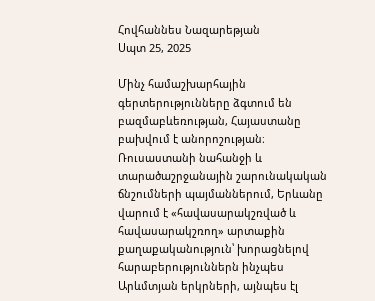Հովհաննես Նազարեթյան
Սպտ 25, 2025

Մինչ համաշխարհային գերտերությունները ձգտում են բազմաբևեռության, Հայաստանը բախվում է անորոշության։ Ռուսաստանի նահանջի և տարածաշրջանային շարունակական ճնշումների պայմաններում, Երևանը վարում է «հավասարակշռված և հավասարակշռող» արտաքին քաղաքականություն՝ խորացնելով հարաբերություններն ինչպես Արևմտյան երկրների, այնպես էլ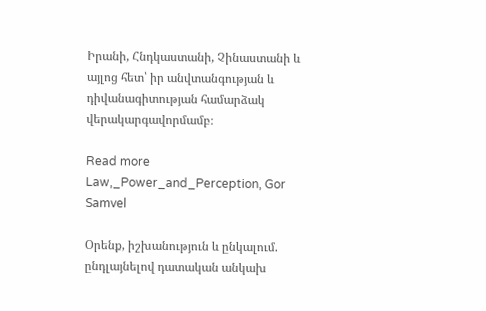Իրանի, Հնդկաստանի, Չինաստանի և այլոց հետ՝ իր անվտանգության և դիվանագիտության համարձակ վերակարգավորմամբ։

Read more
Law,_Power_and_Perception, Gor Samvel

Օրենք, իշխանություն և ընկալում. ընդլայնելով դատական անկախ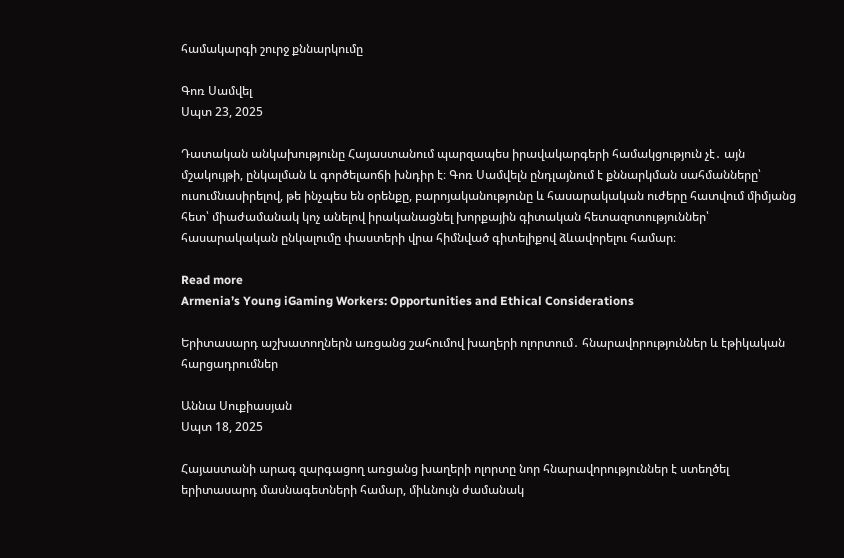համակարգի շուրջ քննարկումը

Գոռ Սամվել
Սպտ 23, 2025

Դատական անկախությունը Հայաստանում պարզապես իրավակարգերի համակցություն չէ․ այն մշակույթի, ընկալման և գործելաոճի խնդիր է։ Գոռ Սամվելն ընդլայնում է քննարկման սահմանները՝ ուսումնասիրելով, թե ինչպես են օրենքը, բարոյականությունը և հասարակական ուժերը հատվում միմյանց հետ՝ միաժամանակ կոչ անելով իրականացնել խորքային գիտական հետազոտություններ՝ հասարակական ընկալումը փաստերի վրա հիմնված գիտելիքով ձևավորելու համար։

Read more
Armenia’s Young iGaming Workers: Opportunities and Ethical Considerations

Երիտասարդ աշխատողներն առցանց շահումով խաղերի ոլորտում․ հնարավորություններ և էթիկական հարցադրումներ

Աննա Սուքիասյան
Սպտ 18, 2025

Հայաստանի արագ զարգացող առցանց խաղերի ոլորտը նոր հնարավորություններ է ստեղծել երիտասարդ մասնագետների համար, միևնույն ժամանակ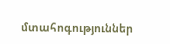մտահոգություններ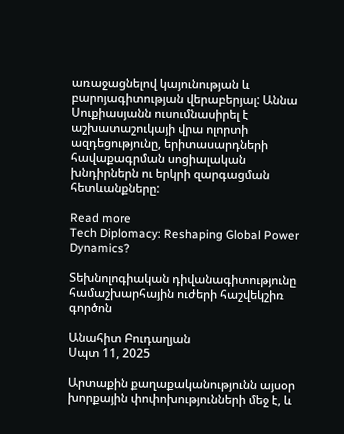առաջացնելով կայունության և բարոյագիտության վերաբերյալ: Աննա Սուքիասյանն ուսումնասիրել է աշխատաշուկայի վրա ոլորտի ազդեցությունը, երիտասարդների հավաքագրման սոցիալական խնդիրներն ու երկրի զարգացման հետևանքները:

Read more
Tech Diplomacy: Reshaping Global Power Dynamics?

Տեխնոլոգիական դիվանագիտությունը համաշխարհային ուժերի հաշվեկշիռ գործոն

Անահիտ Բուդաղյան
Սպտ 11, 2025

Արտաքին քաղաքականությունն այսօր խորքային փոփոխությունների մեջ է, և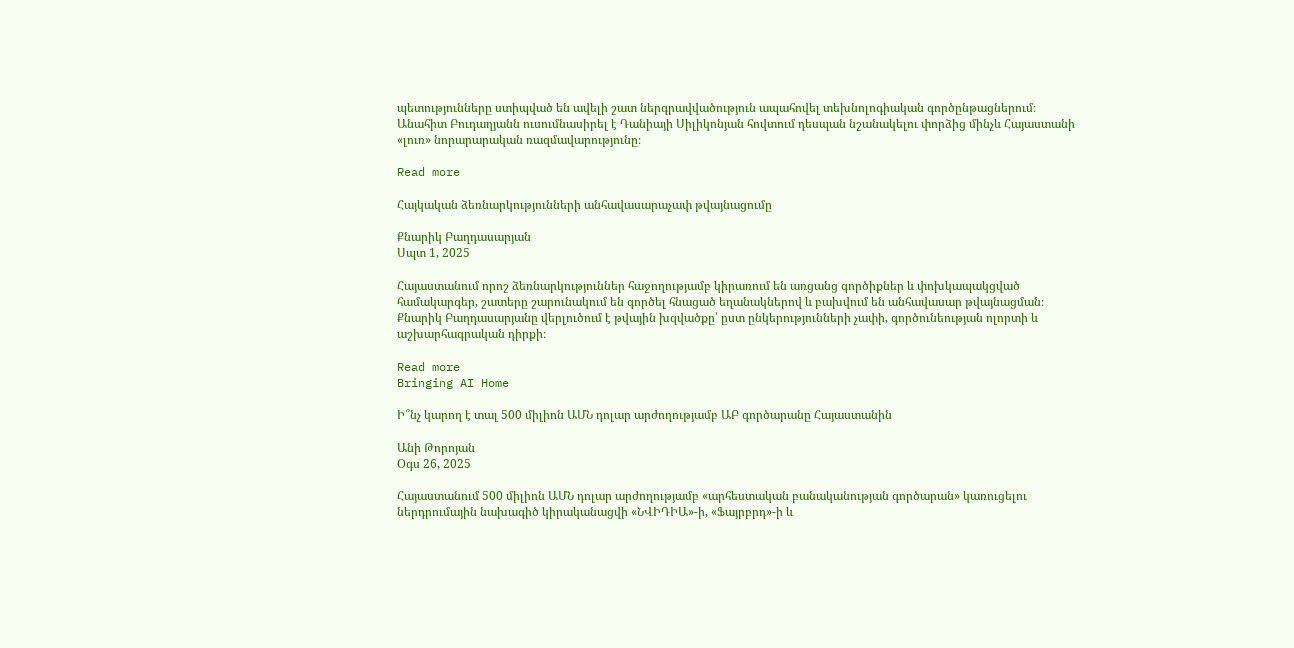պետությունները ստիպված են ավելի շատ ներգրավվածություն ապահովել տեխնոլոգիական գործընթացներում։ Անահիտ Բուդաղյանն ուսումնասիրել է Դանիայի Սիլիկոնյան հովտում դեսպան նշանակելու փորձից մինչև Հայաստանի «լուռ» նորարարական ռազմավարությունը։

Read more

Հայկական ձեռնարկությունների անհավասարաչափ թվայնացումը

Քնարիկ Բաղդասարյան
Սպտ 1, 2025

Հայաստանում որոշ ձեռնարկություններ հաջողությամբ կիրառում են առցանց գործիքներ և փոխկապակցված համակարգեր, շատերը շարունակում են գործել հնացած եղանակներով և բախվում են անհավասար թվայնացման։ Քնարիկ Բաղդասարյանը վերլուծում է թվային խզվածքը՝ ըստ ընկերությունների չափի, գործունեության ոլորտի և աշխարհագրական դիրքի։

Read more
Bringing AI Home

Ի՞նչ կարող է տալ 500 միլիոն ԱՄՆ դոլար արժողությամբ ԱԲ գործարանը Հայաստանին

Անի Թորոյան
Օգս 26, 2025

Հայաստանում 500 միլիոն ԱՄՆ դոլար արժողությամբ «արհեստական բանականության գործարան» կառուցելու ներդրումային նախագիծ կիրականացվի «ՆՎԻԴԻԱ»-ի, «Ֆայրբրդ»-ի և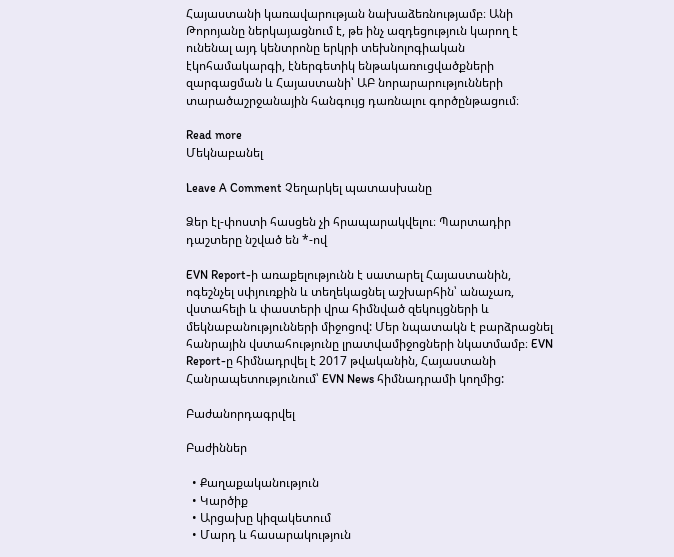Հայաստանի կառավարության նախաձեռնությամբ։ Անի Թորոյանը ներկայացնում է, թե ինչ ազդեցություն կարող է ունենալ այդ կենտրոնը երկրի տեխնոլոգիական էկոհամակարգի, էներգետիկ ենթակառուցվածքների զարգացման և Հայաստանի՝ ԱԲ նորարարությունների տարածաշրջանային հանգույց դառնալու գործընթացում։

Read more
Մեկնաբանել

Leave A Comment Չեղարկել պատասխանը

Ձեր էլ-փոստի հասցեն չի հրապարակվելու։ Պարտադիր դաշտերը նշված են *-ով

EVN Report-ի առաքելությունն է սատարել Հայաստանին, ոգեշնչել սփյուռքին և տեղեկացնել աշխարհին՝ անաչառ, վստահելի և փաստերի վրա հիմնված զեկույցների և մեկնաբանությունների միջոցով: Մեր նպատակն է բարձրացնել հանրային վստահությունը լրատվամիջոցների նկատմամբ։ EVN Report-ը հիմնադրվել է 2017 թվականին, Հայաստանի Հանրապետությունում՝ EVN News հիմնադրամի կողմից:

Բաժանորդագրվել

Բաժիններ

  • Քաղաքականություն
  • Կարծիք
  • Արցախը կիզակետում
  • Մարդ և հասարակություն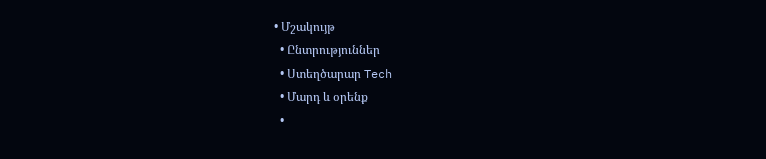• Մշակույթ
  • Ընտրություններ
  • Ստեղծարար Tech
  • Մարդ և օրենք
  •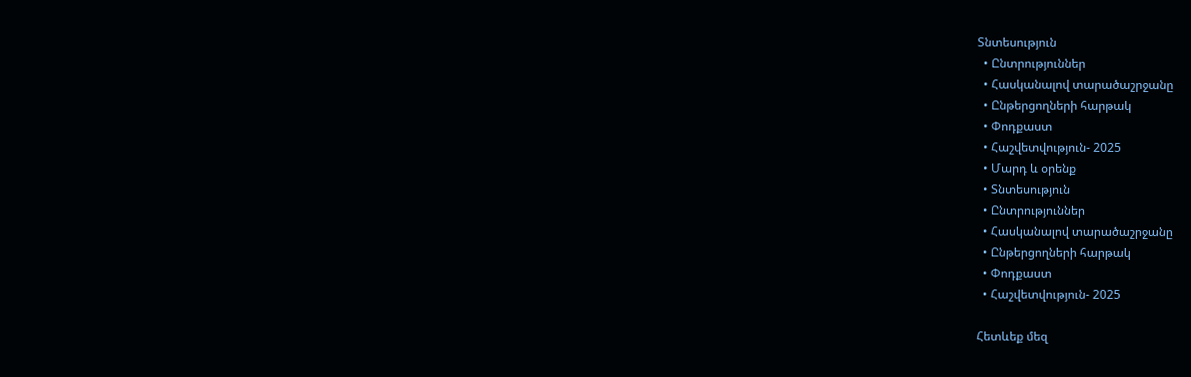Տնտեսություն
  • Ընտրություններ
  • Հասկանալով տարածաշրջանը
  • Ընթերցողների հարթակ
  • Փոդքաստ
  • Հաշվետվություն- 2025
  • Մարդ և օրենք
  • Տնտեսություն
  • Ընտրություններ
  • Հասկանալով տարածաշրջանը
  • Ընթերցողների հարթակ
  • Փոդքաստ
  • Հաշվետվություն- 2025

Հետևեք մեզ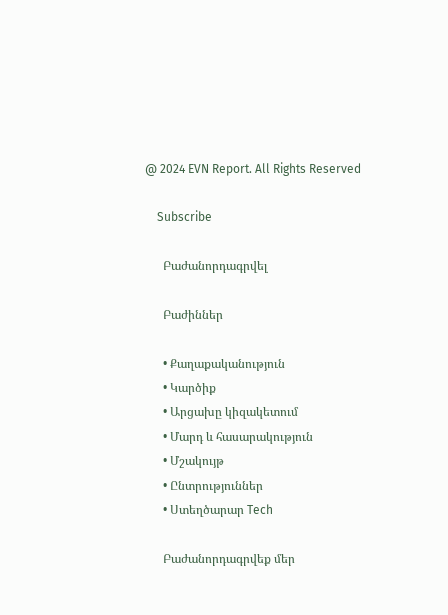@ 2024 EVN Report. All Rights Reserved

    Subscribe

      Բաժանորդագրվել

      Բաժիններ

      • Քաղաքականություն
      • Կարծիք
      • Արցախը կիզակետում
      • Մարդ և հասարակություն
      • Մշակույթ
      • Ընտրություններ
      • Ստեղծարար Tech

      Բաժանորդագրվեք մեր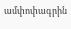ամփոփագրին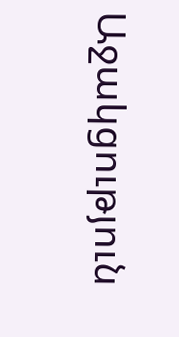Աջակցություն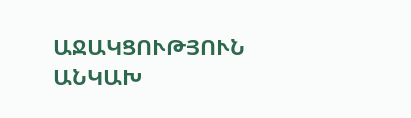ԱՋԱԿՑՈՒԹՅՈՒՆ ԱՆԿԱԽ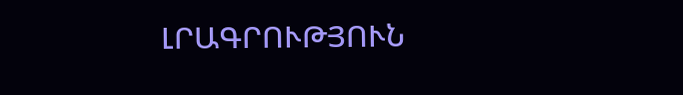ԼՐԱԳՐՈՒԹՅՈՒՆ